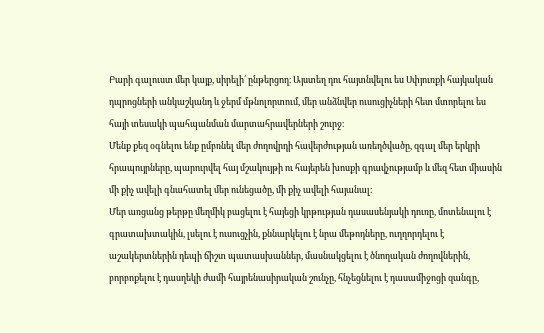Բարի գալուստ մեր կայք, սիրելի՛ ընթերցող։ Այստեղ դու հայտնվելու ես Սփյուռքի հայկական դպրոցների անկաշկանդ և ջերմ մթնոլորտում, մեր անձնվեր ուսուցիչների հետ մտորելու ես հայի տեսակի պահպանման մարտահրավերների շուրջ։
Մենք քեզ օգնելու ենք ըմբռնել մեր ժողովրդի հավերժության առեղծվածը, զգալ մեր երկրի հրապույրները, պարուրվել հայ մշակույթի ու հայերեն խոսքի գրավչությամբ և մեզ հետ միասին մի քիչ ավելի գնահատել մեր ունեցածը, մի քիչ ավելի հայանալ։
Մեր առցանց թերթը մեղմիկ բացելու է հայեցի կրթության դասասենյակի դուռը, մոտենալու է գրատախտակին, լսելու է ուսուցչին, քննարկելու է նրա մեթոդները, ուղղորդելու է աշակերտներին դեպի ճիշտ պատասխաններ, մասնակցելու է ծնողական ժողովներին, բորբոքելու է դասղեկի ժամի հայրենասիրական շունչը, հնչեցնելու է դասամիջոցի զանգը,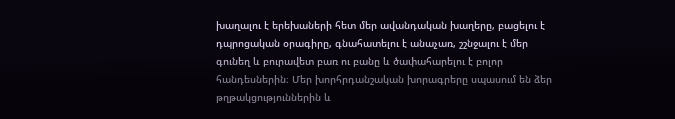խաղալու է երեխաների հետ մեր ավանդական խաղերը, բացելու է դպրոցական օրագիրը, գնահատելու է անաչառ, շշնջալու է մեր գունեղ և բուրավետ բառ ու բանը և ծափահարելու է բոլոր հանդեսներին։ Մեր խորհրդանշական խորագրերը սպասում են ձեր թղթակցություններին և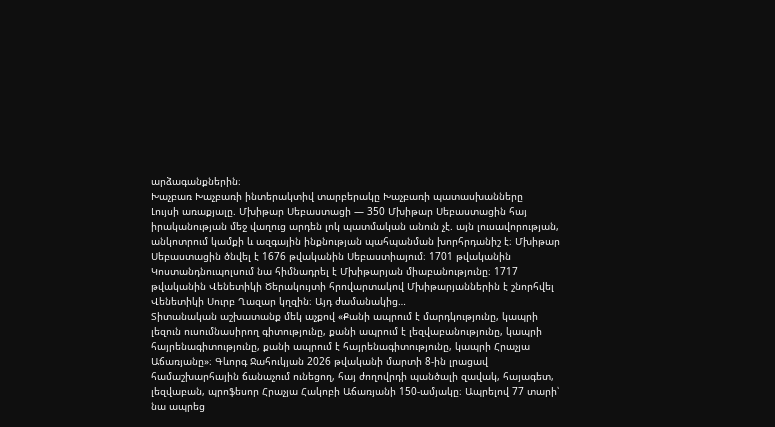արձագանքներին։
Խաչբառ Խաչբառի ինտերակտիվ տարբերակը Խաչբառի պատասխանները
Լույսի առաքյալը. Մխիթար Սեբաստացի — 350 Մխիթար Սեբաստացին հայ իրականության մեջ վաղուց արդեն լոկ պատմական անուն չէ. այն լուսավորության, անկոտրում կամքի և ազգային ինքնության պահպանման խորհրդանիշ է։ Մխիթար Սեբաստացին ծնվել է 1676 թվականին Սեբաստիայում։ 1701 թվականին Կոստանդնուպոլսում նա հիմնադրել է Մխիթարյան միաբանությունը։ 1717 թվականին Վենետիկի Ծերակույտի հրովարտակով Մխիթարյաններին է շնորհվել Վենետիկի Սուրբ Ղազար կղզին։ Այդ ժամանակից…
Տիտանական աշխատանք մեկ աչքով «Քանի ապրում է մարդկությունը, կապրի լեզուն ուսումնասիրող գիտությունը, քանի ապրում է լեզվաբանությունը, կապրի հայրենագիտությունը, քանի ապրում է հայրենագիտությունը, կապրի Հրաչյա Աճառյանը»։ Գևորգ Ջահուկյան 2026 թվականի մարտի 8-ին լրացավ համաշխարհային ճանաչում ունեցող, հայ ժողովրդի պանծալի զավակ, հայագետ, լեզվաբան, պրոֆեսոր Հրաչյա Հակոբի Աճառյանի 150-ամյակը։ Ապրելով 77 տարի՝ նա ապրեց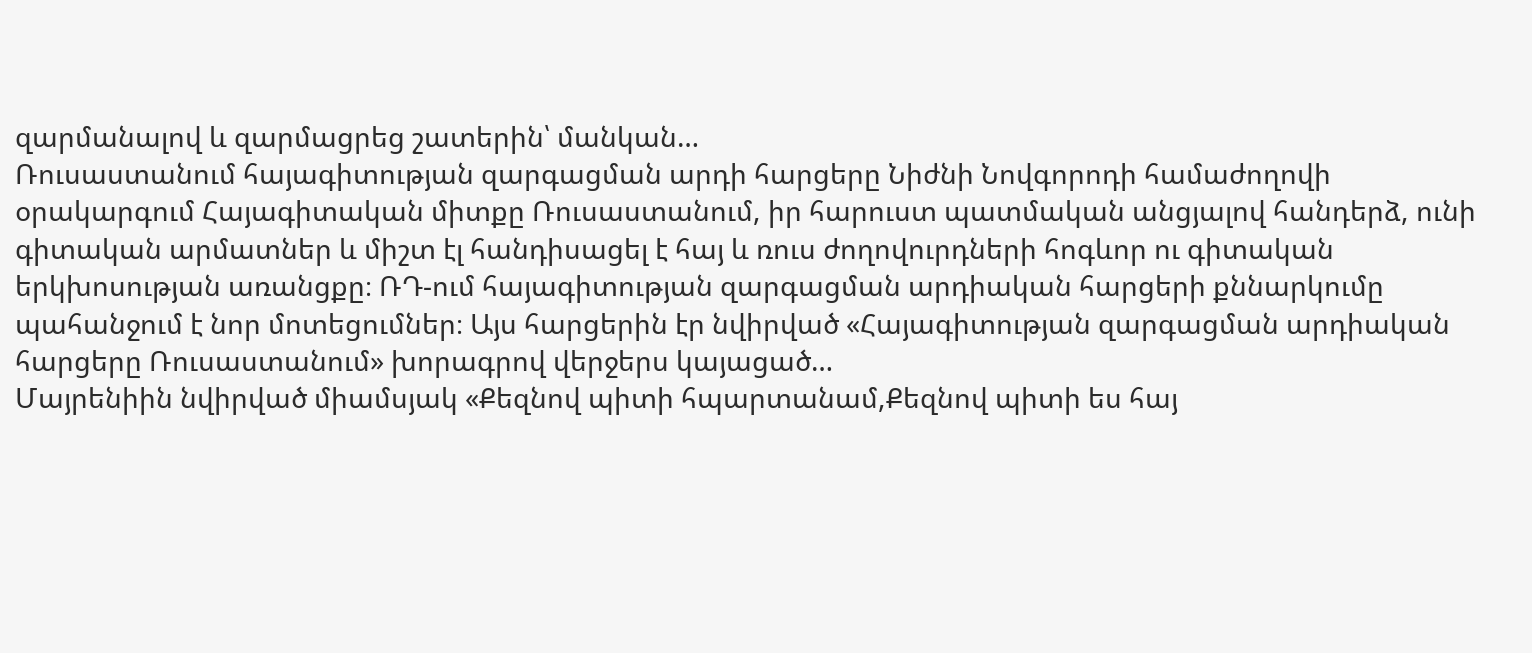զարմանալով և զարմացրեց շատերին՝ մանկան…
Ռուսաստանում հայագիտության զարգացման արդի հարցերը Նիժնի Նովգորոդի համաժողովի օրակարգում Հայագիտական միտքը Ռուսաստանում, իր հարուստ պատմական անցյալով հանդերձ, ունի գիտական արմատներ և միշտ էլ հանդիսացել է հայ և ռուս ժողովուրդների հոգևոր ու գիտական երկխոսության առանցքը։ ՌԴ-ում հայագիտության զարգացման արդիական հարցերի քննարկումը պահանջում է նոր մոտեցումներ։ Այս հարցերին էր նվիրված «Հայագիտության զարգացման արդիական հարցերը Ռուսաստանում» խորագրով վերջերս կայացած…
Մայրենիին նվիրված միամսյակ «Քեզնով պիտի հպարտանամ,Քեզնով պիտի ես հայ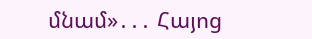մնամ»․․․ Հայոց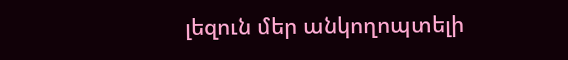լեզուն մեր անկողոպտելի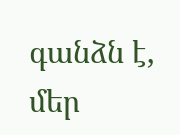գանձն է, մեր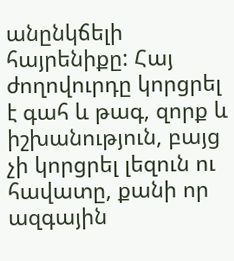անընկճելի հայրենիքը: Հայ ժողովուրդը կորցրել է գահ և թագ, զորք և իշխանություն, բայց չի կորցրել լեզուն ու հավատը, քանի որ ազգային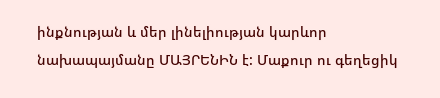ինքնության և մեր լինելիության կարևոր նախապայմանը ՄԱՅՐԵՆԻՆ է: Մաքուր ու գեղեցիկ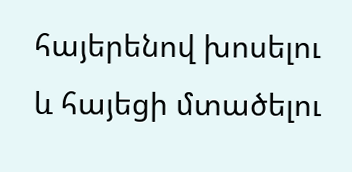հայերենով խոսելու և հայեցի մտածելու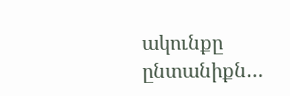ակունքը ընտանիքն…